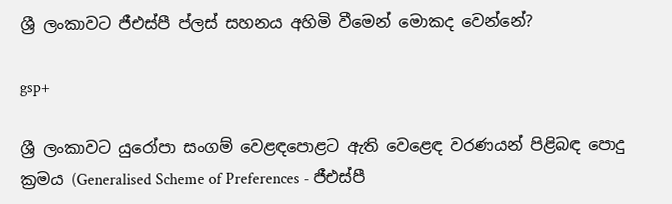ශ්‍රී ලංකාවට ජීඑස්පී ප්ලස් සහනය අහිමි වීමෙන් මොකද වෙන්නේ?

gsp+

ශ්‍රී ලංකාවට යුරෝපා සංගම් වෙළඳපොළට ඇති වෙළෙඳ වරණයන් පිළිබඳ පොදු ක්‍රමය (Generalised Scheme of Preferences - ජීඑස්පී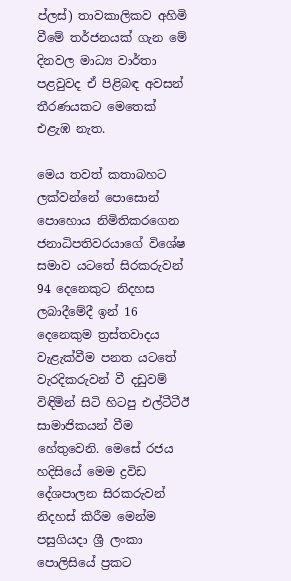ප්ලස්) තාවකාලිකව අහිමි වීමේ තර්ජනයක් ගැන මේ දිනවල මාධ්‍ය වාර්තා පළවුවද ඒ පිළිබඳ අවසන් තීරණයකට මෙතෙක් එළැඹ නැත.

මෙය තවත් කතාබහට ලක්වන්නේ පොසොන් පොහොය නිමිතිකරගෙන ජනාධිපතිවරයාගේ විශේෂ සමාව යටතේ සිරකරුවන් 94 දෙනෙකුට නිදහස ලබාදීමේදී ඉන් 16 දෙනෙකුම ත්‍රස්තවාදය වැළැක්වීම පනත යටතේ වැරදිකරුවන් වී දඩුවම් විඳිමින් සිටි හිටපු එල්ටීටීඊ සාමාජිකයන් වීම හේතුවෙනි. මෙසේ රජය හදිසියේ මෙම ද්‍රවිඩ දේශපාලන සිරකරුවන් නිදහස් කිරීම මෙන්ම පසුගියදා ශ්‍රී ලංකා පොලිසියේ ප්‍රකට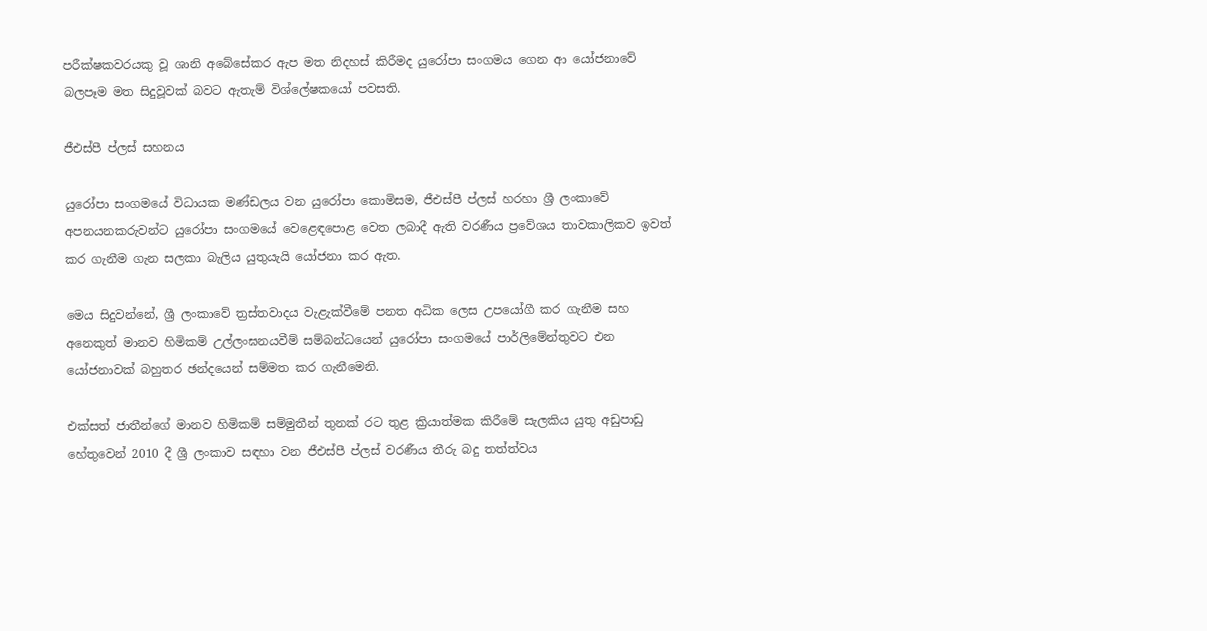පරීක්ෂකවරයකු වූ ශානි අබේසේකර ඇප මත නිදහස් කිරීමද යුරෝපා සංගමය ගෙන ආ යෝජනාවේ බලපෑම මත සිදුවූවක් බවට ඇතැම් විශ්ලේෂකයෝ පවසති.

ජීඑස්පී ප්ලස් සහනය

යුරෝපා සංගමයේ විධායක මණ්ඩලය වන යුරෝපා කොමිසම, ජීඑස්පී ප්ලස් හරහා ශ්‍රී ලංකාවේ අපනයනකරුවන්ට යුරෝපා සංගමයේ වෙළෙඳපොළ වෙත ලබාදී ඇති වරණීය ප්‍රවේශය තාවකාලිකව ඉවත් කර ගැනීම ගැන සලකා බැලිය යුතුයැයි යෝජනා කර ඇත.

මෙය සිදුවන්නේ, ශ්‍රී ලංකාවේ ත්‍රස්තවාදය වැළැක්වීමේ පනත අධික ලෙස උපයෝගී කර ගැනීම සහ අනෙකුත් මානව හිමිකම් උල්ලංඝනයවීම් සම්බන්ධයෙන් යුරෝපා සංගමයේ පාර්ලිමේන්තුවට එන යෝජනාවක් බහුතර ඡන්දයෙන් සම්මත කර ගැනීමෙනි.

එක්සත් ජාතීන්ගේ මානව හිමිකම් සම්මුතීන් තුනක් රට තුළ ක්‍රියාත්මක කිරීමේ සැලකිය යුතු අඩුපාඩු හේතුවෙන් 2010 දී ශ්‍රී ලංකාව සඳහා වන ජීඑස්පී ප්ලස් වරණීය තීරු බදු තත්ත්වය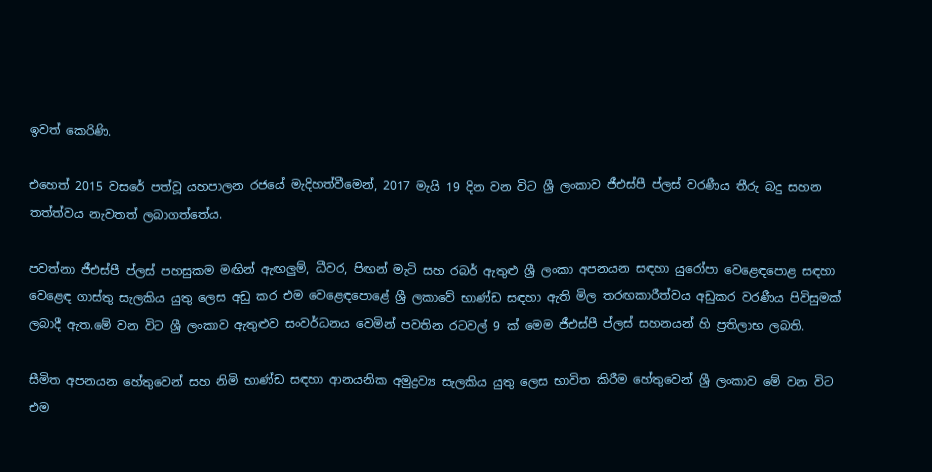ඉවත් කෙරිණි.

එහෙත් 2015 වසරේ පත්වූ යහපාලන රජයේ මැදිහත්වීමෙන්, 2017 මැයි 19 දින වන විට ශ්‍රී ලංකාව ජීඑස්පී ප්ලස් වරණීය තීරු බදු සහන තත්ත්වය නැවතත් ලබාගත්තේය.

පවත්නා ජීඑස්පී ප්ලස් පහසුකම මඟින් ඇඟලුම්, ධීවර, පිඟන් මැටි සහ රබර් ඇතුළු ශ්‍රී ලංකා අපනයන සඳහා යුරෝපා වෙළෙඳපොළ සඳහා වෙළෙඳ ගාස්තු සැලකිය යුතු ලෙස අඩු කර එම වෙළෙඳපොළේ ශ්‍රී ලකාවේ භාණ්ඩ සඳහා ඇති මිල තරඟකාරීත්වය අඩුකර වරණීය පිවිසුමක් ලබාදී ඇත.මේ වන විට ශ්‍රී ලංකාව ඇතුළුව සංවර්ධනය වෙමින් පවතින රටවල් 9 ක් මෙම ජීඑස්පී ප්ලස් සහනයන් හි ප්‍රතිලාභ ලබති.

සීමිත අපනයන හේතුවෙන් සහ නිමි භාණ්ඩ සඳහා ආනයනික අමුද්‍රව්‍ය සැලකිය යුතු ලෙස භාවිත කිරීම හේතුවෙන් ශ්‍රී ලංකාව මේ වන විට එම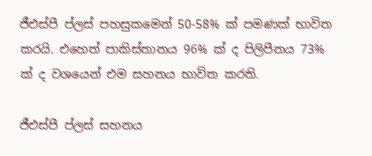ජීඑස්පී ප්ලස් පහසුකමෙන් 50-58% ක් පමණක් භාවිත කරයි. එහෙත් පාකිස්තානය 96% ක් ද පිලිපීනය 73% ක් ද වශයෙන් එම සහනය භාවිත කරති.

ජීඑස්පී ප්ලස් සහනය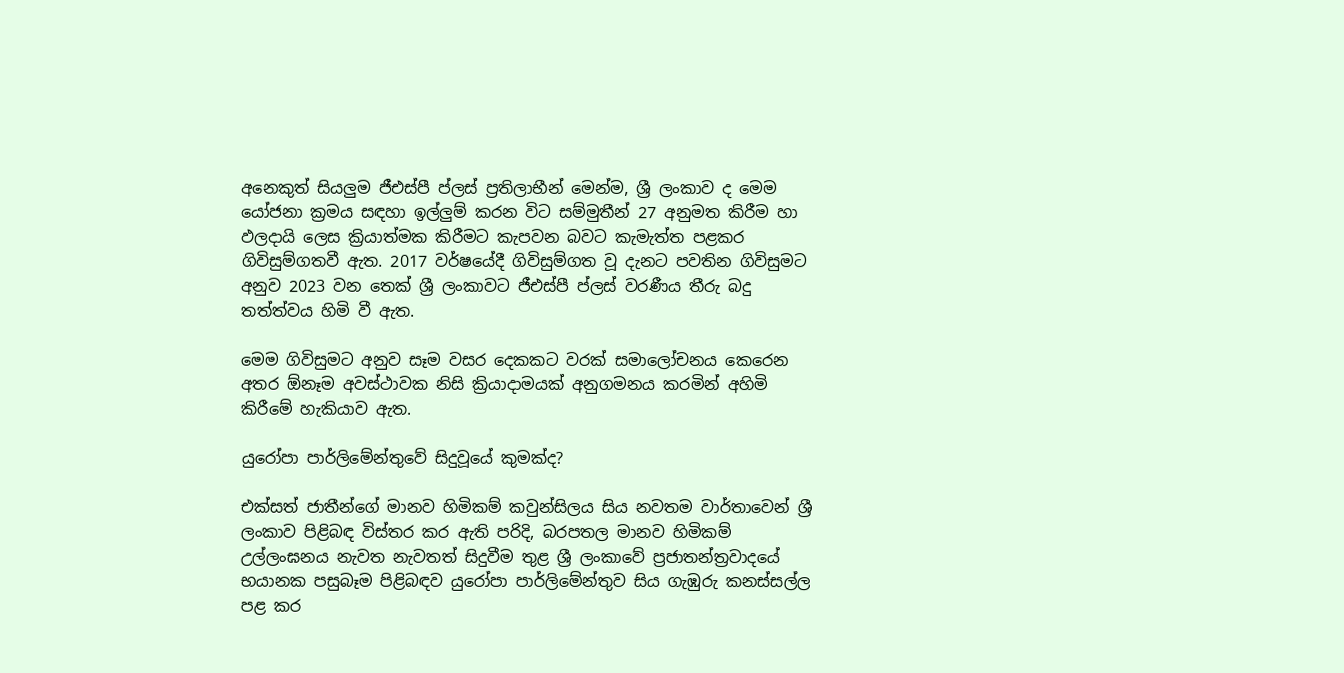අනෙකුත් සියලුම ජීඑස්පී ප්ලස් ප්‍රතිලාභීන් මෙන්ම, ශ්‍රී ලංකාව ද මෙම යෝජනා ක්‍රමය සඳහා ඉල්ලුම් කරන විට සම්මුතීන් 27 අනුමත කිරීම හා ඵලදායි ලෙස ක්‍රියාත්මක කිරීමට කැපවන බවට කැමැත්ත පළකර ගිවිසුම්ගතවී ඇත. 2017 වර්ෂයේදී ගිවිසුම්ගත වූ දැනට පවතින ගිවිසුමට අනුව 2023 වන තෙක් ශ්‍රී ලංකාවට ජීඑස්පී ප්ලස් වරණීය තීරු බදු තත්ත්වය හිමි වී ඇත.

මෙම ගිවිසුමට අනුව සෑම වසර දෙකකට වරක් සමාලෝචනය කෙරෙන අතර ඕනෑම අවස්ථාවක නිසි ක්‍රියාදාමයක් අනුගමනය කරමින් අහිමි කිරීමේ හැකියාව ඇත.

යුරෝපා පාර්ලිමේන්තුවේ සිදුවූයේ කුමක්ද?

එක්සත් ජාතීන්ගේ මානව හිමිකම් කවුන්සිලය සිය නවතම වාර්තාවෙන් ශ්‍රී ලංකාව පිළිබඳ විස්තර කර ඇති පරිදි, බරපතල මානව හිමිකම් උල්ලංඝනය නැවත නැවතත් සිදුවීම තුළ ශ්‍රී ලංකාවේ ප්‍රජාතන්ත්‍රවාදයේ භයානක පසුබෑම පිළිබඳව යුරෝපා පාර්ලිමේන්තුව සිය ගැඹුරු කනස්සල්ල පළ කර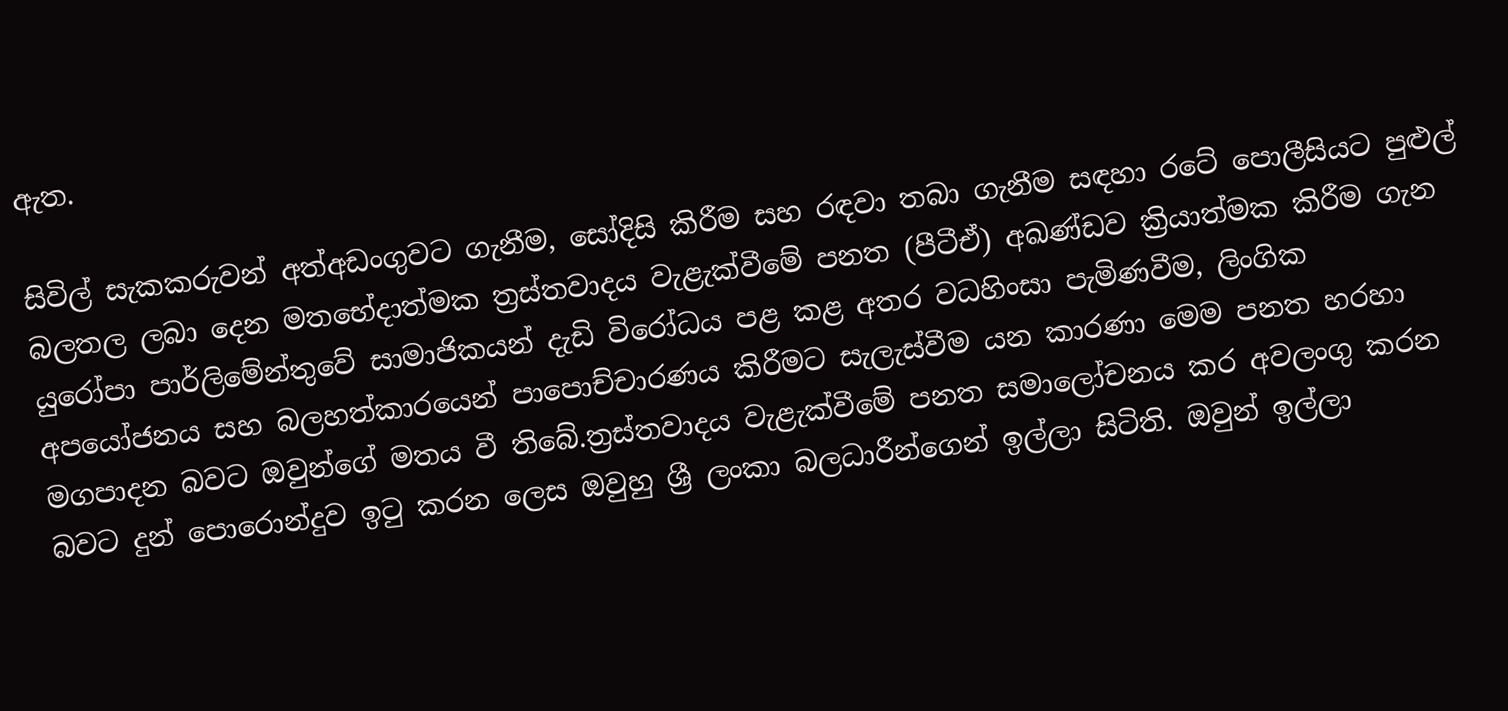ඇත.

සිවිල් සැකකරුවන් අත්අඩංගුවට ගැනීම, සෝදිසි කිරීම සහ රඳවා තබා ගැනීම සඳහා රටේ පොලීසියට පුළුල් බලතල ලබා දෙන මතභේදාත්මක ත්‍රස්තවාදය වැළැක්වීමේ පනත (පීටීඒ) අඛණ්ඩව ක්‍රියාත්මක කිරීම ගැන යුරෝපා පාර්ලිමේන්තුවේ සාමාජිකයන් දැඩි විරෝධය පළ කළ අතර වධහිංසා පැමිණවීම, ලිංගික අපයෝජනය සහ බලහත්කාරයෙන් පාපොච්චාරණය කිරීමට සැලැස්වීම යන කාරණා මෙම පනත හරහා මගපාදන බවට ඔවුන්ගේ මතය වී තිබේ.ත්‍රස්තවාදය වැළැක්වීමේ පනත සමාලෝචනය කර අවලංගු කරන බවට දුන් පොරොන්දුව ඉටු කරන ලෙස ඔවුහු ශ්‍රී ලංකා බලධාරීන්ගෙන් ඉල්ලා සිටිති. ඔවුන් ඉල්ලා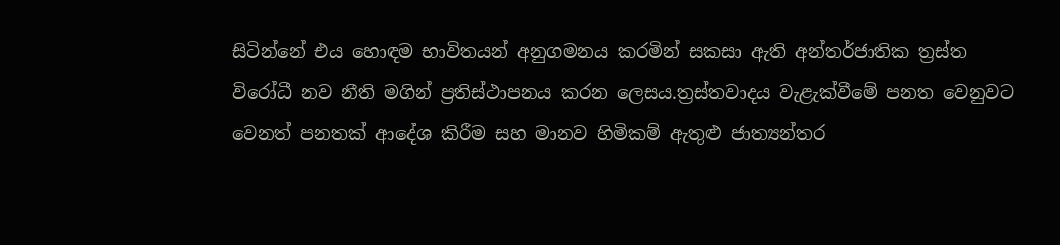සිටින්නේ එය හොඳම භාවිතයන් අනුගමනය කරමින් සකසා ඇති අන්තර්ජාතික ත්‍රස්ත විරෝධී නව නීති මගින් ප්‍රතිස්ථාපනය කරන ලෙසය.ත්‍රස්තවාදය වැළැක්වීමේ පනත වෙනුවට වෙනත් පනතක් ආදේශ කිරීම සහ මානව හිමිකම් ඇතුළු ජාත්‍යන්තර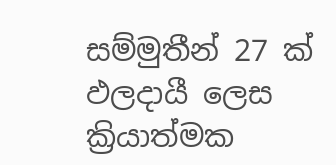සම්මුතීන් 27 ක් ඵලදායී ලෙස ක්‍රියාත්මක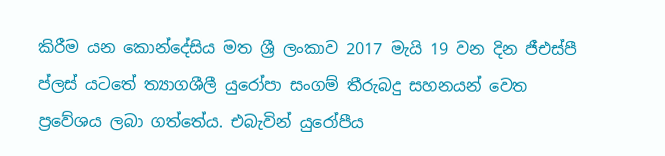කිරීම යන කොන්දේසිය මත ශ්‍රී ලංකාව 2017 මැයි 19 වන දින ජීඑස්පී ප්ලස් යටතේ ත්‍යාගශීලී යුරෝපා සංගම් තීරුබදු සහනයන් වෙත ප්‍රවේශය ලබා ගත්තේය. එබැවින් යුරෝපීය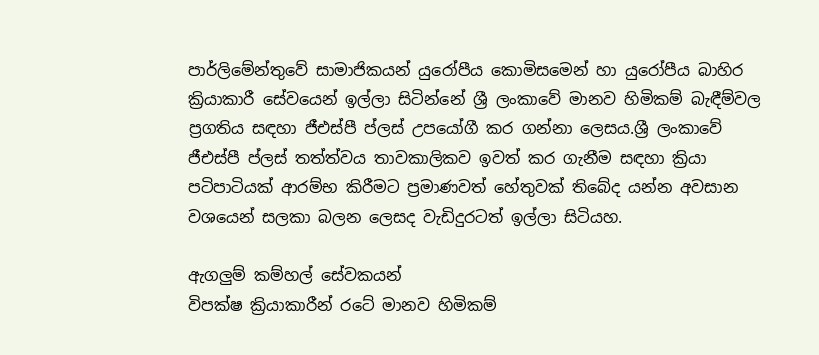පාර්ලිමේන්තුවේ සාමාජිකයන් යුරෝපීය කොමිසමෙන් හා යුරෝපීය බාහිර ක්‍රියාකාරී සේවයෙන් ඉල්ලා සිටින්නේ ශ්‍රී ලංකාවේ මානව හිමිකම් බැඳීම්වල ප්‍රගතිය සඳහා ජීඑස්පී ප්ලස් උපයෝගී කර ගන්නා ලෙසය.ශ්‍රී ලංකාවේ ජීඑස්පී ප්ලස් තත්ත්වය තාවකාලිකව ඉවත් කර ගැනීම සඳහා ක්‍රියා පටිපාටියක් ආරම්භ කිරීමට ප්‍රමාණවත් හේතුවක් තිබේද යන්න අවසාන වශයෙන් සලකා බලන ලෙසද වැඩිදුරටත් ඉල්ලා සිටියහ.

ඇගලුම් කම්හල් සේවකයන්
විපක්ෂ ක්‍රියාකාරීන් රටේ මානව හිමිකම්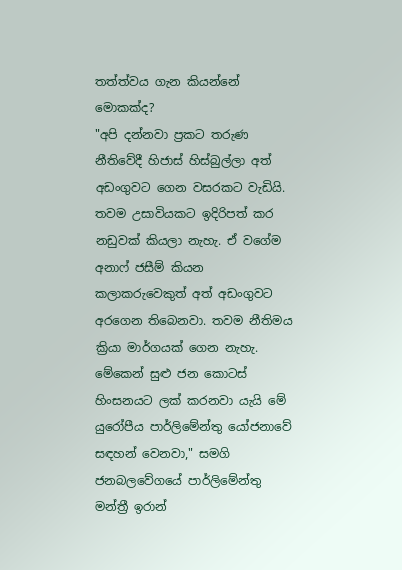තත්ත්වය ගැන කියන්නේ මොකක්ද?
"අපි දන්නවා ප්‍රකට තරුණ නීතිවේදී හිජාස් හිස්බුල්ලා අත් අඩංගුවට ගෙන වසරකට වැඩියි. තවම උසාවියකට ඉදිරිපත් කර නඩුවක් කියලා නැහැ. ඒ වගේම අනාෆ් ජසීම් කියන කලාකරුවෙකුත් අත් අඩංගුවට අරගෙන තිබෙනවා. තවම නීතිමය ක්‍රියා මාර්ගයක් ගෙන නැහැ. මේකෙන් සුළු ජන කොටස් හිංසනයට ලක් කරනවා යැයි මේ යුරෝපීය පාර්ලිමේන්තු යෝජනාවේ සඳහන් වෙනවා," සමගි ජනබලවේගයේ පාර්ලිමේන්තු මන්ත්‍රී ඉරාන්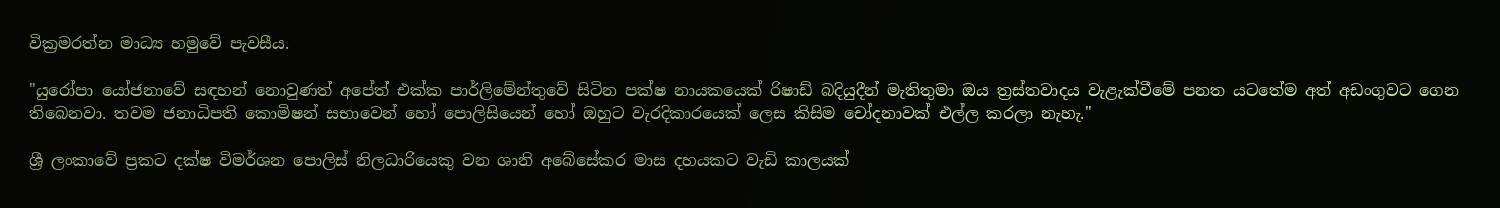වික්‍රමරත්න මාධ්‍ය හමුවේ පැවසීය.

"යුරෝපා යෝජනාවේ සඳහන් නොවුණත් අපේත් එක්ක පාර්ලිමේන්තුවේ සිටින පක්ෂ නායකයෙක් රිෂාඩ් බදියුදීන් මැතිතුමා ඔය ත්‍රස්තවාදය වැළැක්වීමේ පනත යටතේම අත් අඩංගුවට ගෙන තිබෙනවා. තවම ජනාධිපති කොමිෂන් සභාවෙන් හෝ පොලිසියෙන් හෝ ඔහුට වැරදිකාරයෙක් ලෙස කිසිම චෝදනාවක් එල්ල කරලා නැහැ."

ශ්‍රී ලංකාවේ ප්‍රකට දක්ෂ විමර්ශන පොලිස් නිලධාරියෙකු වන ශානි අබේසේකර මාස දහයකට වැඩි කාලයක්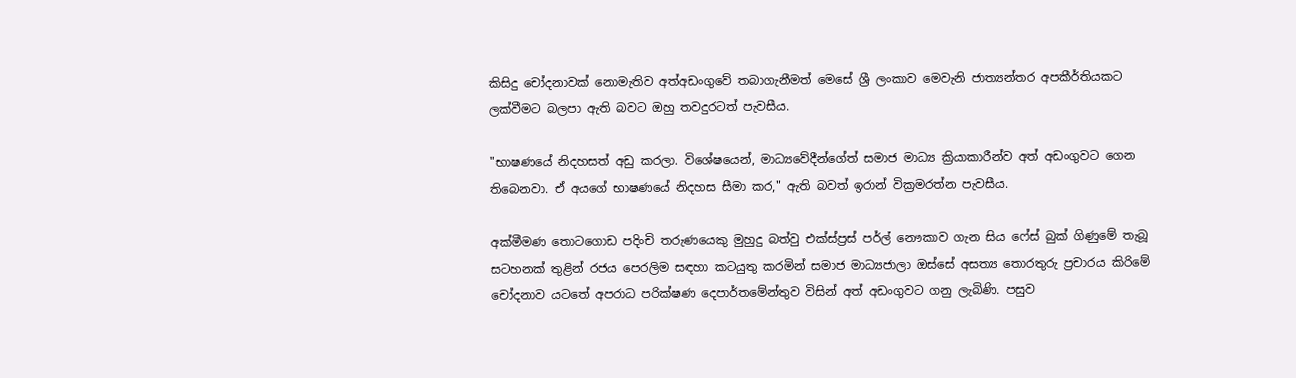කිසිදු චෝදනාවක් නොමැතිව අත්අඩංගුවේ තබාගැනීමත් මෙසේ ශ්‍රී ලංකාව මෙවැනි ජාත්‍යන්තර අපකීර්තියකට ලක්වීමට බලපා ඇති බවට ඔහු තවදුරටත් පැවසීය.

"භාෂණයේ නිදහසත් අඩු කරලා. විශේෂයෙන්, මාධ්‍යවේදීන්ගේත් සමාජ මාධ්‍ය ක්‍රියාකාරීන්ව අත් අඩංගුවට ගෙන තිබෙනවා. ඒ අයගේ භාෂණයේ නිදහස සීමා කර," ඇති බවත් ඉරාන් වික්‍රමරත්න පැවසීය.

අක්මීමණ තොටගොඩ පදිංචි තරුණයෙකු මුහුදු බත්වු එක්ස්ප්‍රස් පර්ල් නෞකාව ගැන සිය ෆේස් බුක් ගිණුමේ තැබූ සටහනක් තුළින් රජය පෙරලිම සඳහා කටයුතු කරමින් සමාජ මාධ්‍යජාලා ඔස්සේ අසත්‍ය තොරතුරු ප්‍රචාරය කිරිමේ චෝදනාව යටතේ අපරාධ පරික්ෂණ දෙපාර්තමේන්තුව විසින් අත් අඩංගුවට ගනු ලැබිණි. පසුව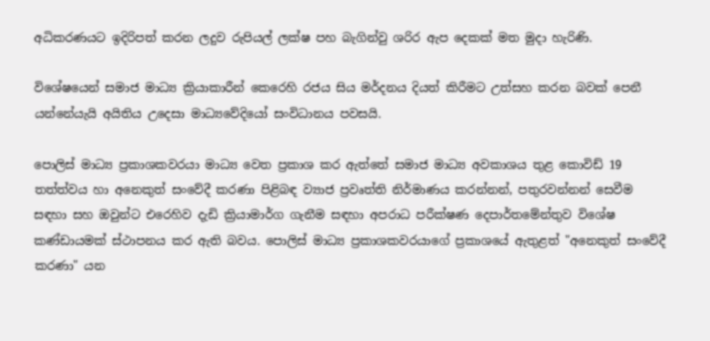අධිකරණයට ඉදිරිපත් කරන ලදුව රුපියල් ලක්ෂ පහ බැගින්වු ශරිර ඇප දෙකක් මත මුදා හැරිණි.

විශේෂයෙන් සමාජ මාධ්‍ය ක්‍රියාකාරීන් කෙරෙහි රජය සිය මර්දනය දියත් කිරීමට උත්සහ කරන බවක් පෙනී යන්නේයැයි අයිතිය උදෙසා මාධ්‍යවේදියෝ සංවිධානය පවසයි.

පොලිස් මාධ්‍ය ප්‍රකාශකවරයා මාධ්‍ය වෙත ප්‍රකාශ කර ඇත්තේ සමාජ මාධ්‍ය අවකාශය තුළ කොවිඩ් 19 තත්ත්වය හා අනෙකුත් සංවේදී කරණා පිළිබඳ ව්‍යාජ ප්‍රවෘත්ති නිර්මාණය කරන්නන්, පතුරවන්නන් සෙවීම සඳහා සහ ඔවුන්ට එරෙහිව දැඩි ක්‍රියාමාර්ග ගැනීම සඳහා අපරාධ පරීක්ෂණ දෙපාර්තමේන්තුව විශේෂ කණ්ඩායමක් ස්ථාපනය කර ඇති බවය. පොලිස් මාධ්‍ය ප්‍රකාශකවරයාගේ ප්‍රකාශයේ ඇතුළත් "අනෙකුත් සංවේදී කරණා" යන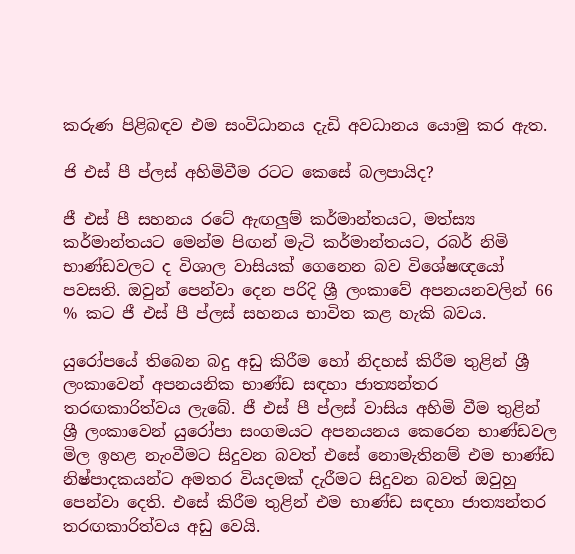කරුණ පිළිබඳව එම සංවිධානය දැඩි අවධානය යොමු කර ඇත.

ජි එස් පී ප්ලස් අහිමිවීම රටට කෙසේ බලපායිද?

ජී එස් පී සහනය රටේ ඇඟලුම් කර්මාන්තයට, මත්ස්‍ය කර්මාන්තයට මෙන්ම පිඟන් මැටි කර්මාන්තයට, රබර් නිමි භාණ්ඩවලට ද විශාල වාසියක් ගෙනෙන බව විශේෂඥයෝ පවසති. ඔවුන් පෙන්වා දෙන පරිදි ශ්‍රී ලංකාවේ අපනයනවලින් 66 % කට ජී එස් පී ප්ලස් සහනය භාවිත කළ හැකි බවය.

යුරෝපයේ තිබෙන බදු අඩු කිරීම හෝ නිදහස් කිරීම තුළින් ශ්‍රී ලංකාවෙන් අපනයනික භාණ්ඩ සඳහා ජාත්‍යන්තර තරඟකාරිත්වය ලැබේ. ජී එස් පී ප්ලස් වාසිය අහිමි වීම තුළින් ශ්‍රී ලංකාවෙන් යුරෝපා සංගමයට අපනයනය කෙරෙන භාණ්ඩවල මිල ඉහළ නැංවීමට සිදුවන බවත් එසේ නොමැතිනම් එම භාණ්ඩ නිෂ්පාදකයන්ට අමතර වියදමක් දැරීමට සිදුවන බවත් ඔවුහු පෙන්වා දෙති. එසේ කිරීම තුළින් එම භාණ්ඩ සඳහා ජාත්‍යන්තර තරඟකාරිත්වය අඩු වෙයි.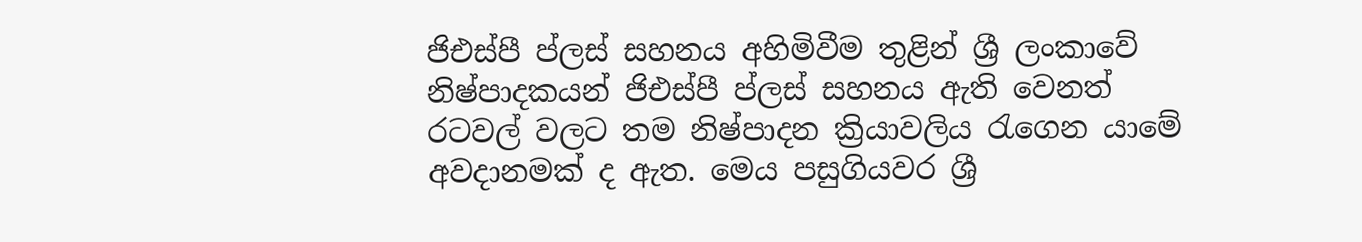ජිඑස්පී ප්ලස් සහනය අහිමිවීම තුළින් ශ්‍රී ලංකාවේ නිෂ්පාදකයන් ජිඑස්පී ප්ලස් සහනය ඇති වෙනත් රටවල් වලට තම නිෂ්පාදන ක්‍රියාවලිය රැගෙන යාමේ අවදානමක් ද ඇත. මෙය පසුගියවර ශ්‍රී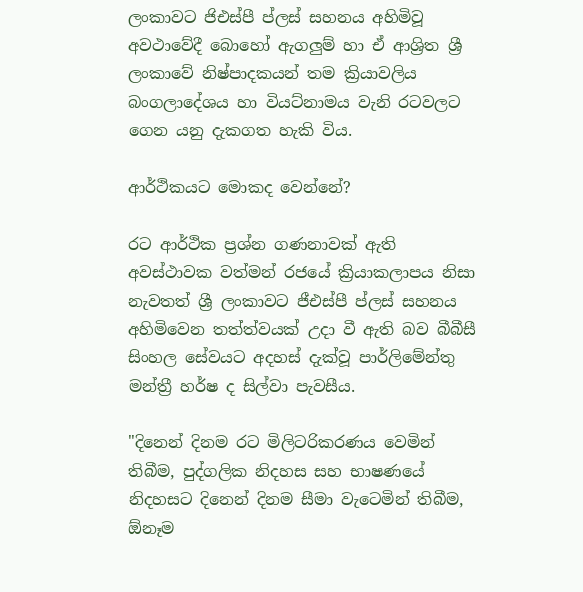ලංකාවට ජිඑස්පී ප්ලස් සහනය අහිමිවූ අවථාවේදී බොහෝ ඇගලුම් හා ඒ ආශ්‍රිත ශ්‍රී ලංකාවේ නිෂ්පාදකයන් තම ක්‍රියාවලිය බංගලාදේශය හා වියට්නාමය වැනි රටවලට ගෙන යනු දැකගත හැකි විය.

ආර්ථිකයට මොකද වෙන්නේ?

රට ආර්ථික ප්‍රශ්න ගණනාවක් ඇති අවස්ථාවක වත්මන් රජයේ ක්‍රියාකලාපය නිසා නැවතත් ශ්‍රී ලංකාවට ජීඑස්පී ප්ලස් සහනය අහිමිවෙන තත්ත්වයක් උදා වී ඇති බව බීබීසී සිංහල සේවයට අදහස් දැක්වූ පාර්ලිමේන්තු මන්ත්‍රී හර්ෂ ද සිල්වා පැවසීය.

"දිනෙන් දිනම රට මිලිටරිකරණය වෙමින් තිබීම, පුද්ගලික නිදහස සහ භාෂණයේ නිදහසට දිනෙන් දිනම සීමා වැටෙමින් තිබීම, ඕනෑම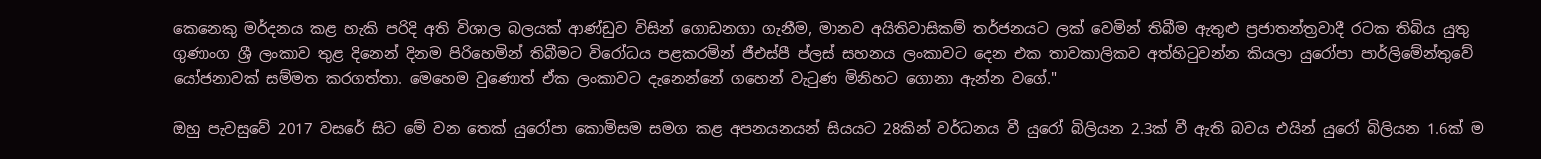කෙනෙකු මර්දනය කළ හැකි පරිදි අති විශාල බලයක් ආණ්ඩුව විසින් ගොඩනගා ගැනීම, මානව අයිතිවාසිකම් තර්ජනයට ලක් වෙමින් තිබීම ඇතුළු ප්‍රජාතන්ත්‍රවාදී රටක තිබිය යුතු ගුණාංග ශ්‍රී ලංකාව තුළ දිනෙන් දිනම පිරිහෙමින් තිබීමට විරෝධය පළකරමින් ජීඑස්පී ප්ලස් සහනය ලංකාවට දෙන එක තාවකාලිකව අත්හිටුවන්න කියලා යුරෝපා පාර්ලිමේන්තුවේ යෝජනාවක් සම්මත කරගත්තා. මෙහෙම වුණොත් ඒක ලංකාවට දැනෙන්නේ ගහෙන් වැටුණ මිනිහට ගොනා ඇන්න වගේ."

ඔහු පැවසුවේ 2017 වසරේ සිට මේ වන තෙක් යුරෝපා කොමිසම සමග කළ අපනයනයන් සියයට 28කින් වර්ධනය වී යුරෝ බිලියන 2.3ක් වී ඇති බවය එයින් යුරෝ බිලියන 1.6ක් ම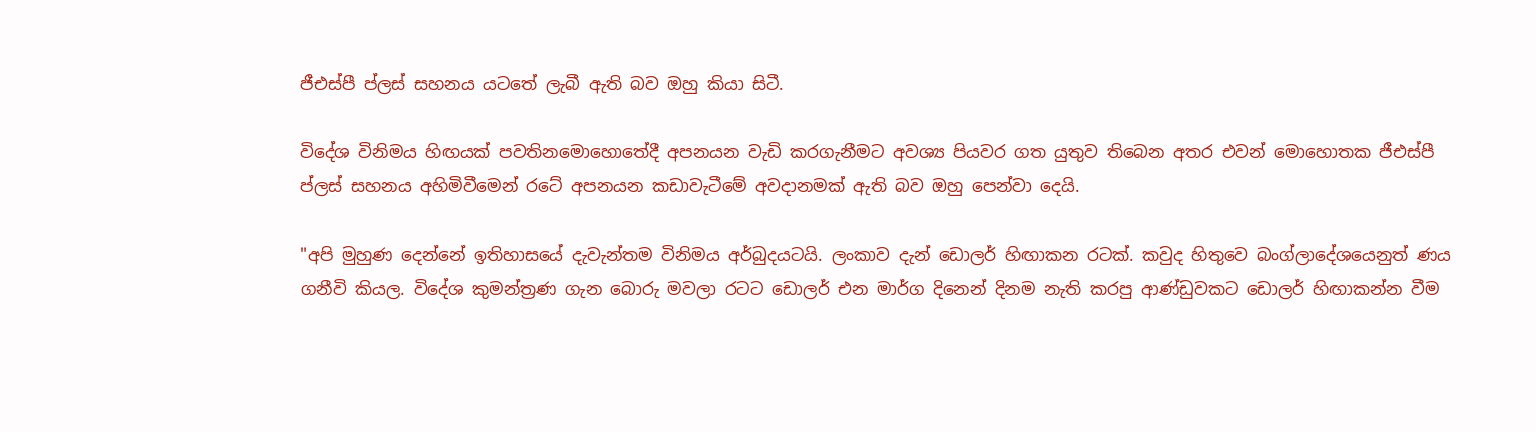ජීඑස්පී ප්ලස් සහනය යටතේ ලැබී ඇති බව ඔහු කියා සිටී.

විදේශ විනිමය හිඟයක් පවතිනමොහොතේදී අපනයන වැඩි කරගැනීමට අවශ්‍ය පියවර ගත යුතුව තිබෙන අතර එවන් මොහොතක ජීඑස්පී ප්ලස් සහනය අහිමිවීමෙන් රටේ අපනයන කඩාවැටීමේ අවදානමක් ඇති බව ඔහු පෙන්වා දෙයි.

"අපි මුහුණ දෙන්නේ ඉතිහාසයේ දැවැන්තම විනිමය අර්බුදයටයි. ලංකාව දැන් ඩොලර් හිඟාකන රටක්. කවුද හිතුවෙ බංග්ලාදේශයෙනුත් ණය ගනීවි කියල. විදේශ කුමන්ත්‍රණ ගැන බොරු මවලා රටට ඩොලර් එන මාර්ග දිනෙන් දිනම නැති කරපු ආණ්ඩුවකට ඩොලර් හිඟාකන්න වීම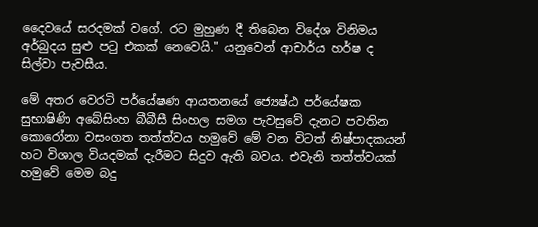දෛවයේ සරදමක් වගේ. රට මුහුණ දී තිබෙන විදේශ විනිමය අර්බුදය සුළු පටු එකක් නෙවෙයි." යනුවෙන් ආචාර්ය හර්ෂ ද සිල්වා පැවසීය.

මේ අතර වෙරටි පර්යේෂණ ආයතනයේ ජ්‍යෙෂ්ඨ පර්යේෂක සුභාෂිණි අබේසිංහ බීබීසී සිංහල සමග පැවසුවේ දැනට පවතින කොරෝනා වසංගත තත්ත්වය හමුවේ මේ වන විටත් නිෂ්පාදකයන් හට විශාල වියදමක් දැරීමට සිදුව ඇති බවය. එවැනි තත්ත්වයක් හමුවේ මෙම බදු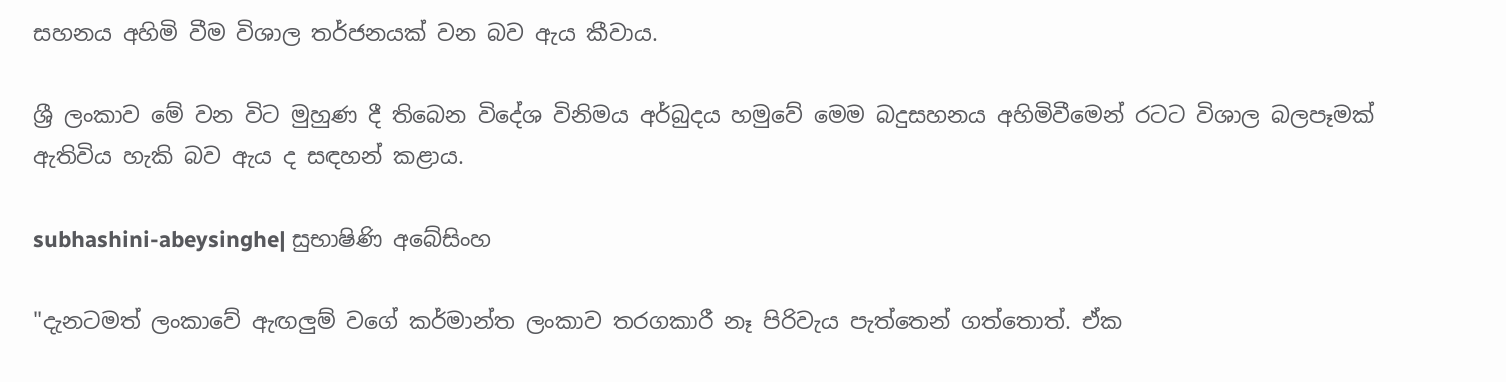සහනය අහිමි වීම විශාල තර්ජනයක් වන බව ඇය කීවාය.

ශ්‍රී ලංකාව මේ වන විට මුහුණ දී තිබෙන විදේශ විනිමය අර්බුදය හමුවේ මෙම බදුසහනය අහිමිවීමෙන් රටට විශාල බලපෑමක් ඇතිවිය හැකි බව ඇය ද සඳහන් කළාය.

subhashini-abeysinghe| සුභාෂිණි අබේසිංහ

"දැනටමත් ලංකාවේ ඇඟලුම් වගේ කර්මාන්ත ලංකාව තරගකාරී නෑ පිරිවැය පැත්තෙන් ගත්තොත්. ඒක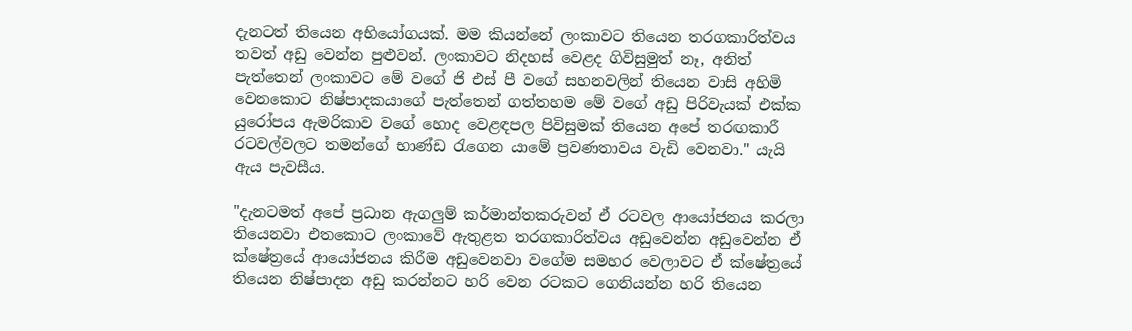දැනටත් තියෙන අභියෝගයක්. මම කියන්නේ ලංකාවට තියෙන තරගකාරිත්වය තවත් අඩු වෙන්න පුළුවන්. ලංකාවට නිදහස් වෙළද ගිවිසුමුත් නෑ, අනිත් පැත්තෙන් ලංකාවට මේ වගේ ජි එස් පී වගේ සහනවලින් තියෙන වාසි අහිමි වෙනකොට නිෂ්පාදකයාගේ පැත්තෙන් ගත්තහම මේ වගේ අඩු පිරිවැයක් එක්ක යුරෝපය ඇමරිකාව වගේ හොද වෙළඳපල පිවිසුමක් තියෙන අපේ තරඟකාරී රටවල්වලට තමන්ගේ භාණ්ඩ රැගෙන යාමේ ප්‍රවණතාවය වැඩි වෙනවා." යැයි ඇය පැවසීය.

"දැනටමත් අපේ ප්‍රධාන ඇගලුම් කර්මාන්තකරුවන් ඒ රටවල ආයෝජනය කරලා තියෙනවා එතකොට ලංකාවේ ඇතුළත තරගකාරිත්වය අඩුවෙන්න අඩුවෙන්න ඒ ක්ෂේත්‍රයේ ආයෝජනය කිරීම අඩුවෙනවා වගේම සමහර වෙලාවට ඒ ක්ෂේත්‍රයේ තියෙන නිෂ්පාදන අඩු කරන්නට හරි වෙන රටකට ගෙනියන්න හරි තියෙන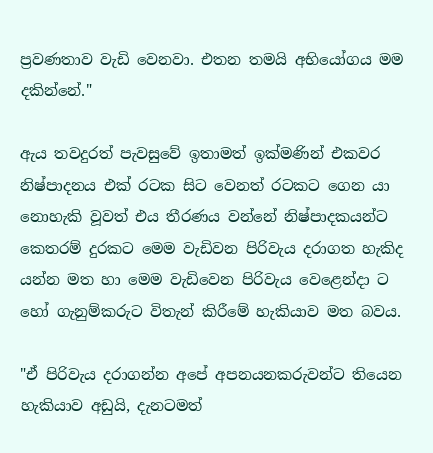ප්‍රවණතාව වැඩි වෙනවා. එතන තමයි අභියෝගය මම දකින්නේ."

ඇය තවදුරත් පැවසුවේ ඉතාමත් ඉක්මණින් එකවර නිෂ්පාදනය එක් රටක සිට වෙනත් රටකට ගෙන යා නොහැකි වූවත් එය තීරණය වන්නේ නිෂ්පාදකයන්ට කෙතරම් දුරකට මෙම වැඩිවන පිරිවැය දරාගත හැකිද යන්න මත හා මෙම වැඩිවෙන පිරිවැය වෙළෙන්දා ට හෝ ගැනුම්කරුට විතැන් කිරීමේ හැකියාව මත බවය.

"ඒ පිරිවැය දරාගන්න අපේ අපනයනකරුවන්ට තියෙන හැකියාව අඩුයි, දැනටමත්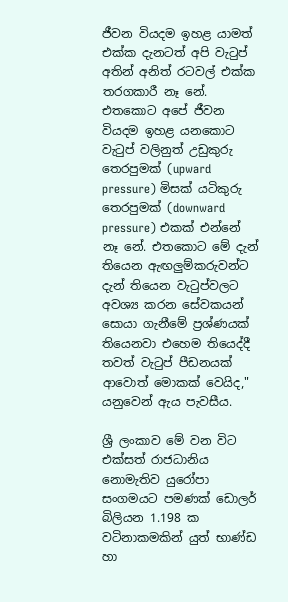ජීවන වියදම ඉහළ යාමත් එක්ක දැනටත් අපි වැටුප් අතින් අනිත් රටවල් එක්ක තරගකාරී නෑ නේ. එතකොට අපේ ජීවන වියදම ඉහළ යනකොට වැටුප් වලිනුත් උඩුකුරු තෙරපුමක් (upward pressure) මිසක් යටිකුරු තෙරපුමක් (downward pressure) එකක් එන්නේ නෑ නේ. එතකොට මේ දැන් තියෙන ඇඟලුම්කරුවන්ට දැන් තියෙන වැටුප්වලට අවශ්‍ය කරන සේවකයන් සොයා ගැනීමේ ප්‍රශ්ණයක් තියෙනවා එහෙම තියෙද්දී තවත් වැටුප් පීඩනයක් ආවොත් මොකක් වෙයිද," යනුවෙන් ඇය පැවසීය.

ශ්‍රී ලංකාව මේ වන විට එක්සත් රාජධානිය නොමැතිව යුරෝපා සංගමයට පමණක් ඩොලර් බිලියන 1.198 ක වටිනාකමකින් යුත් භාණ්ඩ හා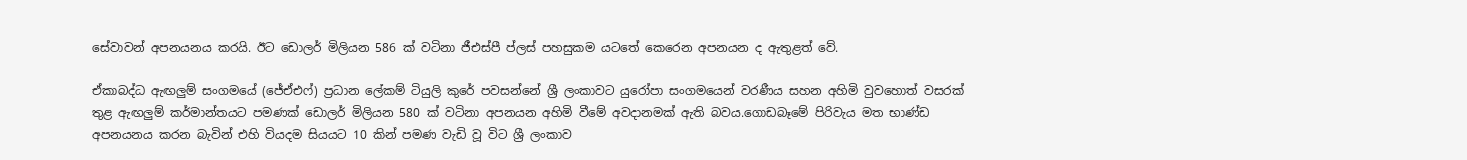සේවාවන් අපනයනය කරයි. ඊට ඩොලර් මිලියන 586 ක් වටිනා ජීඑස්පී ප්ලස් පහසුකම යටතේ කෙරෙන අපනයන ද ඇතුළත් වේ.

ඒකාබද්ධ ඇඟලුම් සංගමයේ (ජේඒඑෆ්) ප්‍රධාන ලේකම් ටියුලි කුරේ පවසන්නේ ශ්‍රී ලංකාවට යුරෝපා සංගමයෙන් වරණීය සහන අහිමි වුවහොත් වසරක් තුළ ඇඟලුම් කර්මාන්තයට පමණක් ඩොලර් මිලියන 580 ක් වටිනා අපනයන අහිමි වීමේ අවදානමක් ඇති බවය.ගොඩබෑමේ පිරිවැය මත භාණ්ඩ අපනයනය කරන බැවින් එහි වියදම සියයට 10 කින් පමණ වැඩි වූ විට ශ්‍රී ලංකාව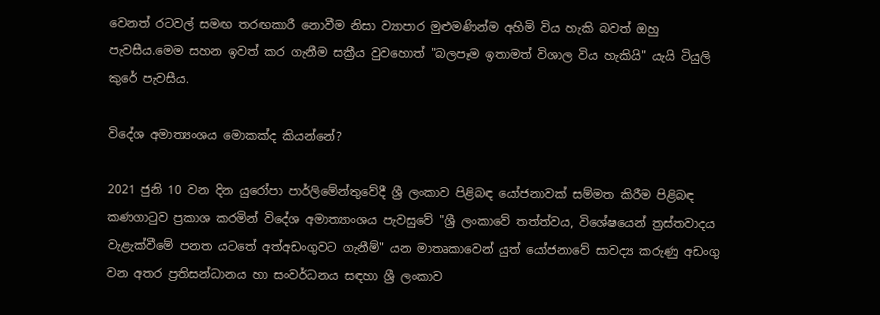වෙනත් රටවල් සමඟ තරඟකාරී නොවීම නිසා ව්‍යාපාර මුළුමණින්ම අහිමි විය හැකි බවත් ඔහු පැවසීය.මෙම සහන ඉවත් කර ගැනීම සක්‍රීය වුවහොත් "බලපෑම ඉතාමත් විශාල විය හැකියි" යැයි ටියුලි කුරේ පැවසීය.

විදේශ අමාත්‍යංශය මොකක්ද කියන්නේ?

2021 ජුනි 10 වන දින යුරෝපා පාර්ලිමේන්තුවේදී ශ්‍රී ලංකාව පිළිබඳ යෝජනාවක් සම්මත කිරීම පිළිබඳ කණගාටුව ප්‍රකාශ කරමින් විදේශ අමාත්‍යාංශය පැවසුවේ "ශ්‍රී ලංකාවේ තත්ත්වය, විශේෂයෙන් ත්‍රස්තවාදය වැළැක්වීමේ පනත යටතේ අත්අඩංගුවට ගැනීම්" යන මාතෘකාවෙන් යුත් යෝජනාවේ සාවද්‍ය කරුණු අඩංගු වන අතර ප්‍රතිසන්ධානය හා සංවර්ධනය සඳහා ශ්‍රී ලංකාව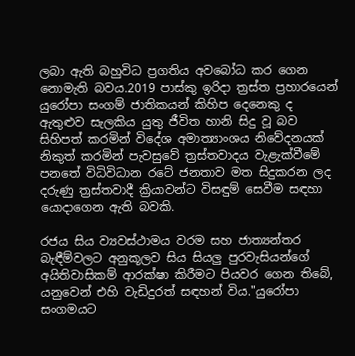ලබා ඇති බහුවිධ ප්‍රගතිය අවබෝධ කර ගෙන නොමැති බවය.2019 පාස්කු ඉරිදා ත්‍රස්ත ප්‍රහාරයෙන් යුරෝපා සංගම් ජාතිකයන් කිහිප දෙනෙකු ද ඇතුළුව සැලකිය යුතු ජීවිත හානි සිදු වූ බව සිහිපත් කරමින් විදේශ අමාත්‍යාංශය නිවේදනයක් නිකුත් කරමින් පැවසුවේ ත්‍රස්තවාදය වැළැක්වීමේ පනතේ විධිවිධාන රටේ ජනතාව මත සිදුකරන ලද දරුණු ත්‍රස්තවාදී ක්‍රියාවන්ට විසඳුම් සෙවීම සඳහා යොදාගෙන ඇති බවකි.

රජය සිය ව්‍යවස්ථාමය වරම සහ ජාත්‍යන්තර බැඳීම්වලට අනුකූලව සිය සියලු පුරවැසියන්ගේ අයිතිවාසිකම් ආරක්ෂා කිරීමට පියවර ගෙන තිබේ, යනුවෙන් එහි වැඩිදුරත් සඳහන් විය."යුරෝපා සංගමයට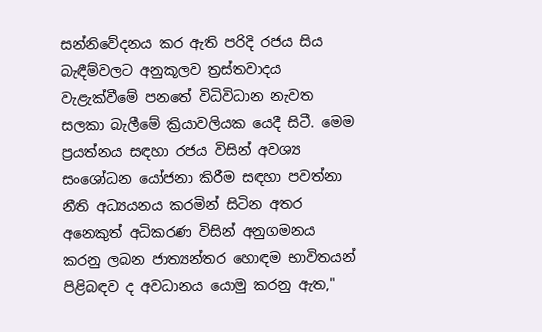සන්නිවේදනය කර ඇති පරිදි රජය සිය බැඳීම්වලට අනුකූලව ත්‍රස්තවාදය වැළැක්වීමේ පනතේ විධිවිධාන නැවත සලකා බැලීමේ ක්‍රියාවලියක යෙදී සිටී. මෙම ප්‍රයත්නය සඳහා රජය විසින් අවශ්‍ය සංශෝධන යෝජනා කිරීම සඳහා පවත්නා නීති අධ්‍යයනය කරමින් සිටින අතර අනෙකුත් අධිකරණ විසින් අනුගමනය කරනු ලබන ජාත්‍යන්තර හොඳම භාවිතයන් පිළිබඳව ද අවධානය යොමු කරනු ඇත,"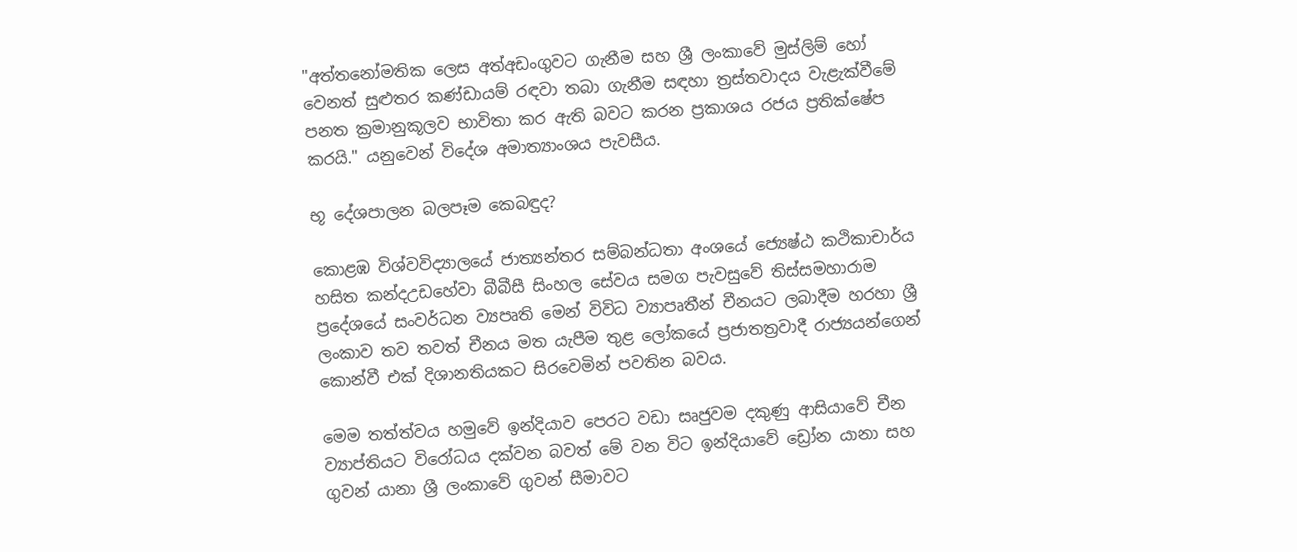"අත්තනෝමතික ලෙස අත්අඩංගුවට ගැනීම සහ ශ්‍රී ලංකාවේ මුස්ලිම් හෝ වෙනත් සුළුතර කණ්ඩායම් රඳවා තබා ගැනීම සඳහා ත්‍රස්තවාදය වැළැක්වීමේ පනත ක්‍රමානුකූලව භාවිතා කර ඇති බවට කරන ප්‍රකාශය රජය ප්‍රතික්ෂේප කරයි." යනුවෙන් විදේශ අමාත්‍යාංශය පැවසීය.

භූ දේශපාලන බලපෑම කෙබඳුද?

කොළඹ විශ්වවිද්‍යාලයේ ජාත්‍යන්තර සම්බන්ධතා අංශයේ ජ්‍යෙෂ්ඨ කථිකාචාර්ය හසිත කන්දඋඩහේවා බීබීසී සිංහල සේවය සමග පැවසුවේ තිස්සමහාරාම ප්‍රදේශයේ සංවර්ධන ව්‍යපෘති මෙන් විවිධ ව්‍යාපෘතීන් චීනයට ලබාදීම හරහා ශ්‍රී ලංකාව තව තවත් චීනය මත යැපීම තුළ ලෝකයේ ප්‍රජාතත්‍රවාදී රාජ්‍යයන්ගෙන් කොන්වී එක් දිශානතියකට සිරවෙමින් පවතින බවය.

මෙම තත්ත්වය හමුවේ ඉන්දියාව පෙරට වඩා සෘජුවම දකුණු ආසියාවේ චීන ව්‍යාප්තියට විරෝධය දක්වන බවත් මේ වන විට ඉන්දියාවේ ඩ්‍රෝන යානා සහ ගුවන් යානා ශ්‍රී ලංකාවේ ගුවන් සීමාවට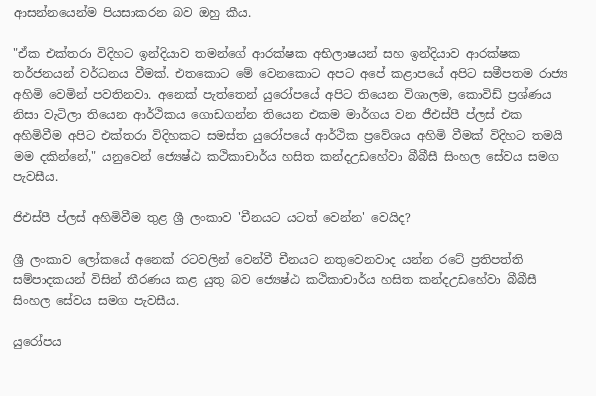ආසන්නයෙන්ම පියසාකරන බව ඔහු කීය.

"ඒක එක්තරා විදිහට ඉන්දියාව තමන්ගේ ආරක්ෂක අභිලාෂයන් සහ ඉන්දියාව ආරක්ෂක තර්ජනයන් වර්ධනය වීමක්. එතකොට මේ වෙනකොට අපට අපේ කළාපයේ අපිට සමීපතම රාජ්‍ය අහිමි වෙමින් පවතිනවා. අනෙක් පැත්තෙන් යුරෝපයේ අපිට තියෙන විශාලම, කොවිඩ් ප්‍රශ්ණය නිසා වැටිලා තියෙන ආර්ථිකය ගොඩගන්න තියෙන එකම මාර්ගය වන ජීඑස්පී ප්ලස් එක අහිමිවීම අපිට එක්තරා විදිහකට සමස්ත යුරෝපයේ ආර්ථික ප්‍රවේශය අහිමි වීමක් විදිහට තමයි මම දකින්නේ," යනුවෙන් ජ්‍යෙෂ්ඨ කථිකාචාර්ය හසිත කන්දඋඩහේවා බීබීසී සිංහල සේවය සමග පැවසීය.

ජිඑස්පී ප්ලස් අහිමිවීම තුළ ශ්‍රී ලංකාව 'චීනයට යටත් වෙන්න' වෙයිද?

ශ්‍රී ලංකාව ලෝකයේ අනෙක් රටවලින් වෙන්වී චීනයට නතුවෙනවාද යන්න රටේ ප්‍රතිපත්ති සම්පාදකයන් විසින් තීරණය කළ යුතු බව ජ්‍යෙෂ්ඨ කථිකාචාර්ය හසිත කන්දඋඩහේවා බීබීසී සිංහල සේවය සමග පැවසීය.

යුරෝපය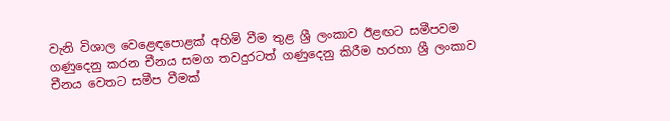වැනි විශාල වෙළෙඳපොළක් අහිමි වීම තුළ ශ්‍රී ලංකාව ඊළඟට සමීපවම ගණුදෙනු කරන චීනය සමග තවදුරටත් ගණුදෙනු කිරීම හරහා ශ්‍රී ලංකාව චීනය වෙතට සමීප වීමක්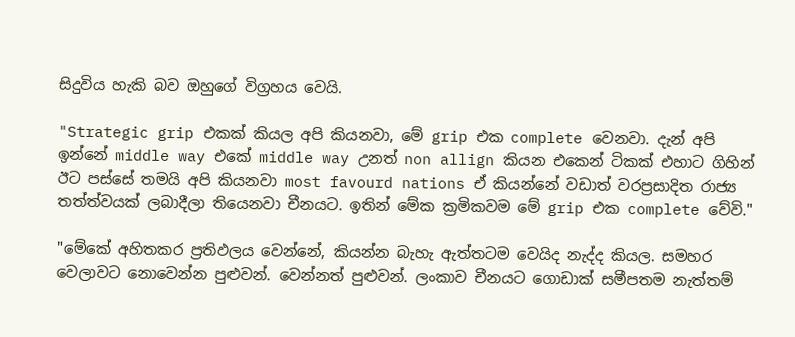සිදුවිය හැකි බව ඔහුගේ විග්‍රහය වෙයි.

"Strategic grip එකක් කියල අපි කියනවා, මේ grip එක complete වෙනවා. දැන් අපි ඉන්නේ middle way එකේ middle way උනත් non allign කියන එකෙන් ටිකක් එහාට ගිහින් ඊට පස්සේ තමයි අපි කියනවා most favourd nations ඒ කියන්නේ වඩාත් වරප්‍රසාදිත රාජ්‍ය තත්ත්වයක් ලබාදීලා තියෙනවා චීනයට. ඉතින් මේක ක්‍රමිකවම මේ grip එක complete වේවි."

"මේකේ අහිතකර ප්‍රතිඵලය වෙන්නේ, කියන්න බැහැ ඇත්තටම වෙයිද නැද්ද කියල. සමහර වෙලාවට නොවෙන්න පුළුවන්. වෙන්නත් පුළුවන්. ලංකාව චීනයට ගොඩාක් සමීපතම නැත්තම්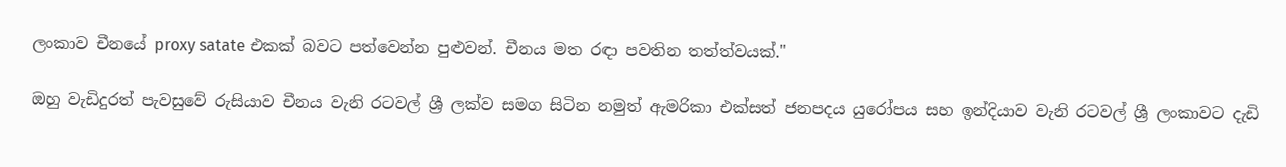ලංකාව චීනයේ proxy satate එකක් බවට පත්වෙන්න පුළුවන්. චීනය මත රඳා පවතින තත්ත්වයක්."

ඔහු වැඩිදුරත් පැවසුවේ රුසියාව චීනය වැනි රටවල් ශ්‍රී ලක්ව සමග සිටින නමුත් ඇමරිකා එක්සත් ජනපදය යුරෝපය සහ ඉන්දියාව වැනි රටවල් ශ්‍රී ලංකාවට දැඩි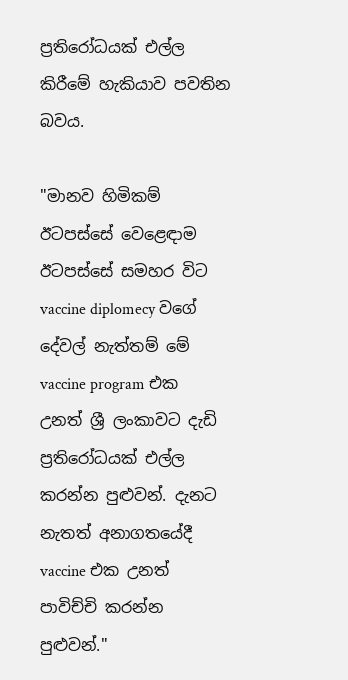ප්‍රතිරෝධයක් එල්ල කිරීමේ හැකියාව පවතින බවය.

"මානව හිමිකම් ඊටපස්සේ වෙළෙඳාම ඊටපස්සේ සමහර විට vaccine diplomecy වගේ දේවල් නැත්තම් මේ vaccine program එක උනත් ශ්‍රී ලංකාවට දැඩි ප්‍රතිරෝධයක් එල්ල කරන්න පුළුවන්. දැනට නැතත් අනාගතයේදී vaccine එක උනත් පාවිච්චි කරන්න පුළුවන්."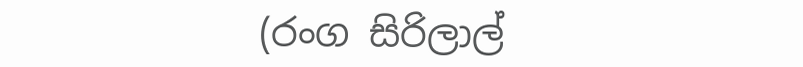(රංග සිරිලාල්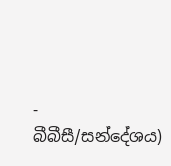- බීබීසී/සන්දේශය)